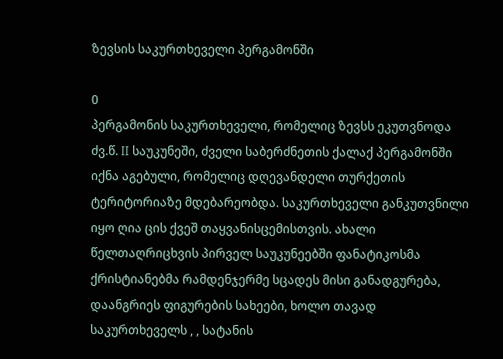ზევსის საკურთხეველი პერგამონში

0
პერგამონის საკურთხეველი, რომელიც ზევსს ეკუთვნოდა ძვ.წ. II საუკუნეში, ძველი საბერძნეთის ქალაქ პერგამონში იქნა აგებული, რომელიც დღევანდელი თურქეთის ტერიტორიაზე მდებარეობდა. საკურთხეველი განკუთვნილი იყო ღია ცის ქვეშ თაყვანისცემისთვის. ახალი წელთაღრიცხვის პირველ საუკუნეებში ფანატიკოსმა ქრისტიანებმა რამდენჯერმე სცადეს მისი განადგურება, დაანგრიეს ფიგურების სახეები, ხოლო თავად საკურთხეველს , , სატანის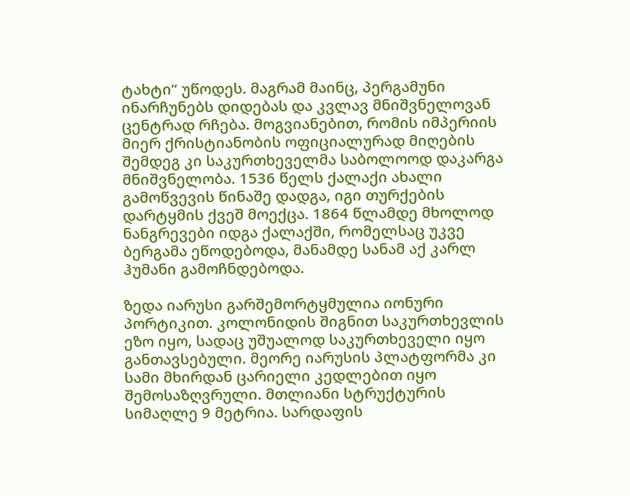ტახტი“ უწოდეს. მაგრამ მაინც, პერგამუნი ინარჩუნებს დიდებას და კვლავ მნიშვნელოვან ცენტრად რჩება. მოგვიანებით, რომის იმპერიის მიერ ქრისტიანობის ოფიციალურად მიღების შემდეგ კი საკურთხეველმა საბოლოოდ დაკარგა მნიშვნელობა. 1536 წელს ქალაქი ახალი გამოწვევის წინაშე დადგა, იგი თურქების დარტყმის ქვეშ მოექცა. 1864 წლამდე მხოლოდ ნანგრევები იდგა ქალაქში, რომელსაც უკვე ბერგამა ეწოდებოდა, მანამდე სანამ აქ კარლ ჰუმანი გამოჩნდებოდა.

ზედა იარუსი გარშემორტყმულია იონური პორტიკით. კოლონიდის შიგნით საკურთხევლის ეზო იყო, სადაც უშუალოდ საკურთხეველი იყო განთავსებული. მეორე იარუსის პლატფორმა კი სამი მხირდან ცარიელი კედლებით იყო შემოსაზღვრული. მთლიანი სტრუქტურის სიმაღლე 9 მეტრია. სარდაფის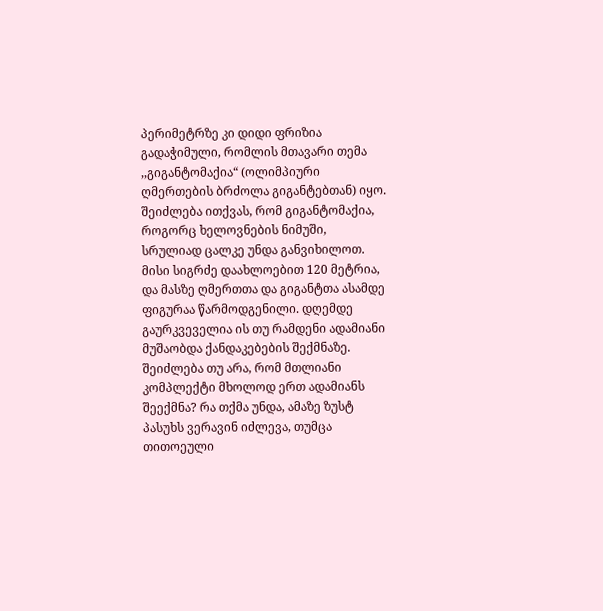პერიმეტრზე კი დიდი ფრიზია გადაჭიმული, რომლის მთავარი თემა ,,გიგანტომაქია“ (ოლიმპიური ღმერთების ბრძოლა გიგანტებთან) იყო. შეიძლება ითქვას, რომ გიგანტომაქია, როგორც ხელოვნების ნიმუში, სრულიად ცალკე უნდა განვიხილოთ. მისი სიგრძე დაახლოებით 120 მეტრია, და მასზე ღმერთთა და გიგანტთა ასამდე ფიგურაა წარმოდგენილი. დღემდე გაურკვეველია ის თუ რამდენი ადამიანი მუშაობდა ქანდაკებების შექმნაზე. შეიძლება თუ არა, რომ მთლიანი კომპლექტი მხოლოდ ერთ ადამიანს შეექმნა? რა თქმა უნდა, ამაზე ზუსტ პასუხს ვერავინ იძლევა, თუმცა თითოეული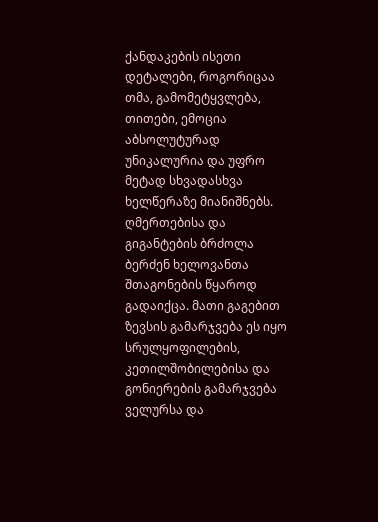ქანდაკების ისეთი დეტალები, როგორიცაა თმა, გამომეტყვლება, თითები, ემოცია აბსოლუტურად უნიკალურია და უფრო მეტად სხვადასხვა ხელწერაზე მიანიშნებს. ღმერთებისა და გიგანტების ბრძოლა ბერძენ ხელოვანთა შთაგონების წყაროდ გადაიქცა. მათი გაგებით ზევსის გამარჯვება ეს იყო სრულყოფილების, კეთილშობილებისა და გონიერების გამარჯვება ველურსა და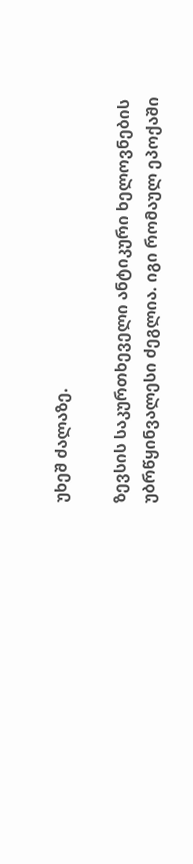უხეშ ძალაზე.

ზევსის საკურთხეველი ანტიკური ხელოვნების უბრწყინვალესი ძეგლია. იგი რომაულ ეპოქაში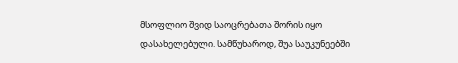მსოფლიო შვიდ საოცრებათა შორის იყო დასახელებული. სამწუხაროდ, შუა საუკუნეებში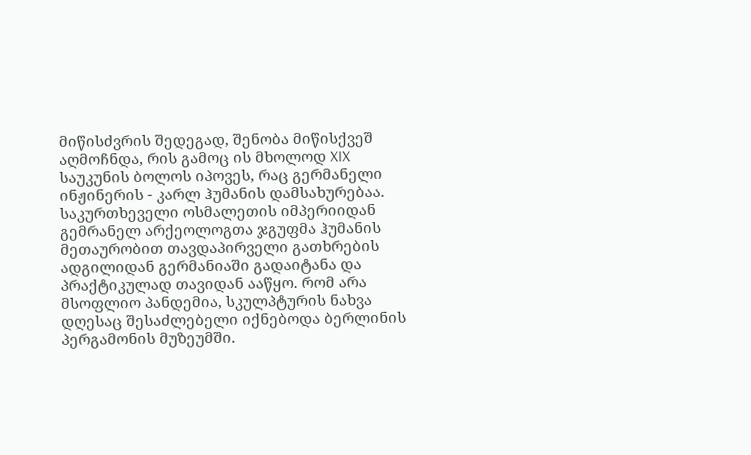მიწისძვრის შედეგად, შენობა მიწისქვეშ აღმოჩნდა, რის გამოც ის მხოლოდ XIX საუკუნის ბოლოს იპოვეს, რაც გერმანელი ინჟინერის - კარლ ჰუმანის დამსახურებაა. საკურთხეველი ოსმალეთის იმპერიიდან გემრანელ არქეოლოგთა ჯგუფმა ჰუმანის მეთაურობით თავდაპირველი გათხრების ადგილიდან გერმანიაში გადაიტანა და პრაქტიკულად თავიდან ააწყო. რომ არა მსოფლიო პანდემია, სკულპტურის ნახვა დღესაც შესაძლებელი იქნებოდა ბერლინის პერგამონის მუზეუმში.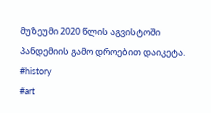მუზეუმი 2020 წლის აგვისტოში პანდემიის გამო დროებით დაიკეტა.
#history
#art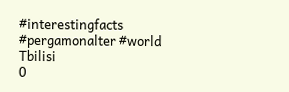#interestingfacts
#pergamonalter #world
Tbilisi
0